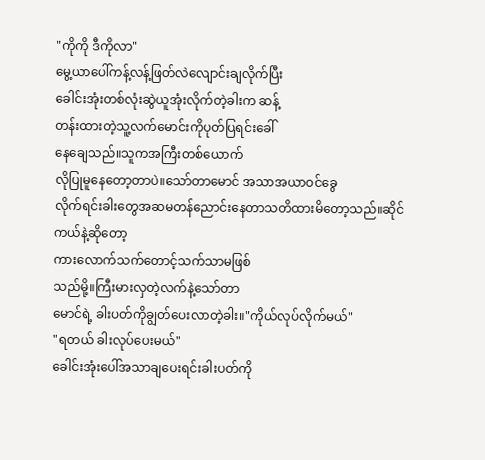"ကိုကို ဒီကိုလာ"
မွေ့ယာပေါ်ကန့်လန့်ဖြတ်လဲလျောင်းချလိုက်ပြီး
ခေါင်းအုံးတစ်လုံးဆွဲယူအုံးလိုက်တဲ့ခါးက ဆန့်
တန်းထားတဲ့သူ့လက်မောင်းကိုပုတ်ပြရင်းခေါ်
နေချေသည်။သူကအကြီးတစ်ယောက်
လိုပြုမူနေတော့တာပဲ။သော်တာမောင် အသာအယာဝင်ခွေ
လိုက်ရင်းခါးတွေအဆမတန်ညောင်းနေတာသတိထားမိတော့သည်။ဆိုင်ကယ်နဲ့ဆိုတော့
ကားလောက်သက်တောင့်သက်သာမဖြစ်
သည်မို့။ကြီးမားလှတဲ့လက်နဲ့သော်တာ
မောင်ရဲ့ ခါးပတ်ကိုချွတ်ပေးလာတဲ့ခါး။"ကိုယ်လုပ်လိုက်မယ်"
"ရတယ် ခါးလုပ်ပေးမယ်"
ခေါင်းအုံးပေါ်အသာချပေးရင်းခါးပတ်ကို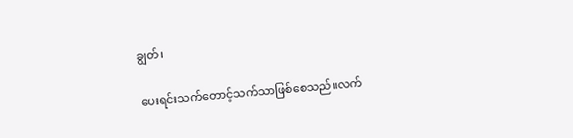ချွတ်၊

ပေးရင်းသက်တောင့်သက်သာဖြစ်စေသည်။လက်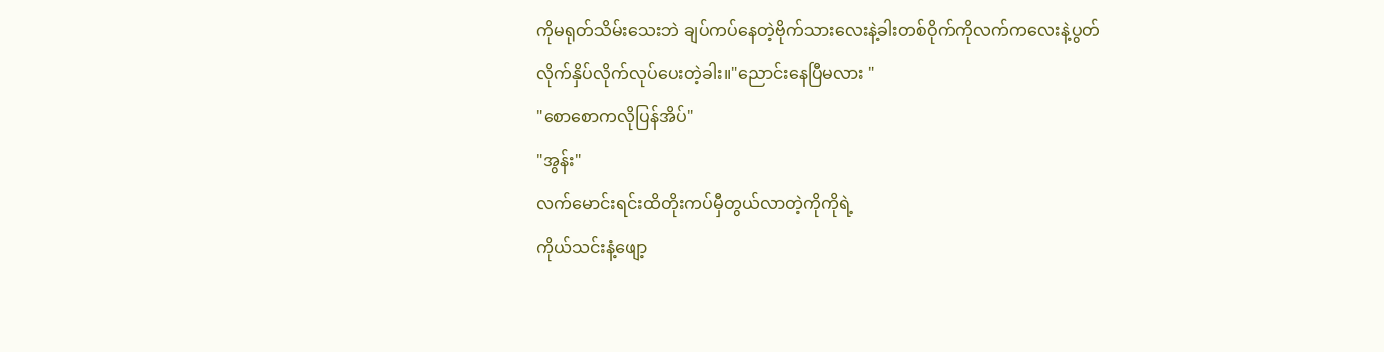ကိုမရုတ်သိမ်းသေးဘဲ ချပ်ကပ်နေတဲ့ဗိုက်သားလေးနဲ့ခါးတစ်ဝိုက်ကိုလက်ကလေးနဲ့ပွတ်
လိုက်နှိပ်လိုက်လုပ်ပေးတဲ့ခါး။"ညောင်းနေပြီမလား "
"စောစောကလိုပြန်အိပ်"
"အွန်း"
လက်မောင်းရင်းထိတိုးကပ်မှီတွယ်လာတဲ့ကိုကိုရဲ့
ကိုယ်သင်းနံ့ဖျော့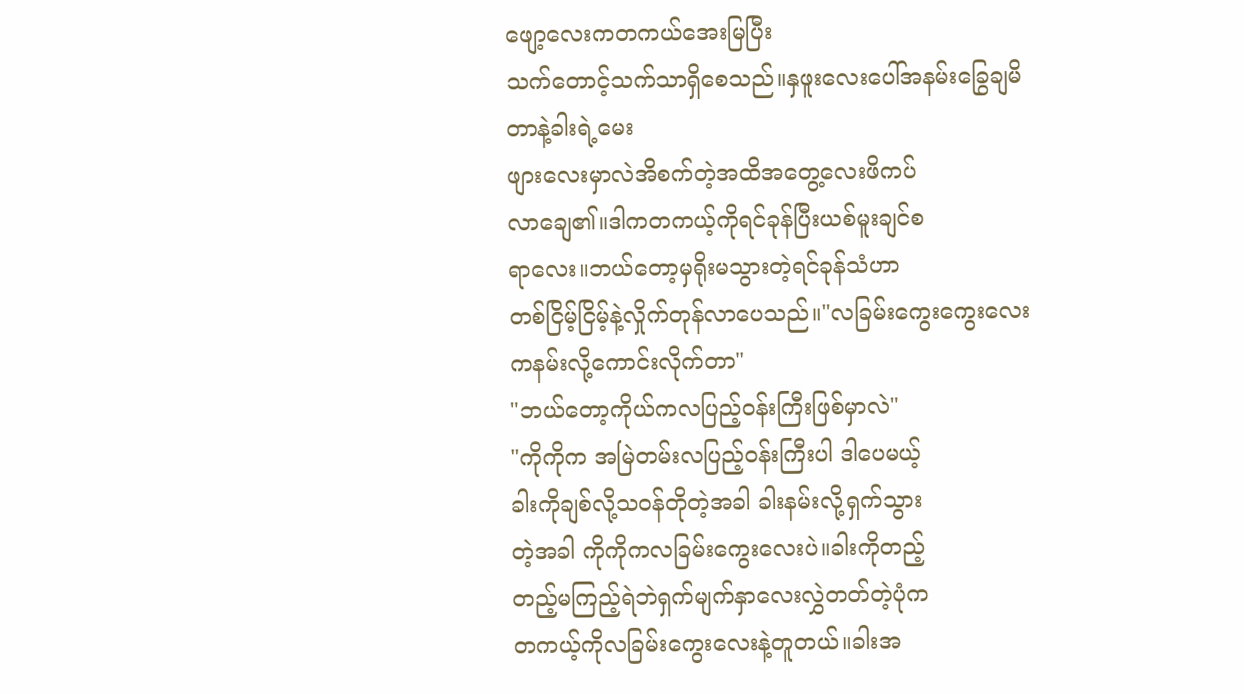ဖျော့လေးကတကယ်အေးမြပြီး
သက်တောင့်သက်သာရှိစေသည်။နှဖူးလေးပေါ်အနမ်းခြွေချမိတာနဲ့ခါးရဲ့မေး
ဖျားလေးမှာလဲအိစက်တဲ့အထိအတွေ့လေးဖိကပ်
လာချေ၏။ဒါကတကယ့်ကိုရင်ခုန်ပြီးယစ်မူးချင်စ
ရာလေး။ဘယ်တော့မှရိုးမသွားတဲ့ရင်ခုန်သံဟာ
တစ်ငြိမ့်ငြိမ့်နဲ့လှိုက်တုန်လာပေသည်။"လခြမ်းကွေးကွေးလေးကနမ်းလို့ကောင်းလိုက်တာ"
"ဘယ်တော့ကိုယ်ကလပြည့်ဝန်းကြီးဖြစ်မှာလဲ"
"ကိုကိုက အမြဲတမ်းလပြည့်ဝန်းကြီးပါ ဒါပေမယ့်
ခါးကိုချစ်လို့သဝန်တိုတဲ့အခါ ခါးနမ်းလို့ရှက်သွား
တဲ့အခါ ကိုကိုကလခြမ်းကွေးလေးပဲ။ခါးကိုတည့်
တည့်မကြည့်ရဲဘဲရှက်မျက်နှာလေးလွှဲတတ်တဲ့ပုံက
တကယ့်ကိုလခြမ်းကွေးလေးနဲ့တူတယ်။ခါးအ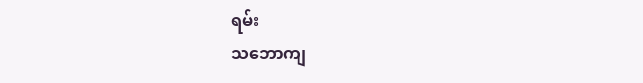ရမ်း
သဘောကျ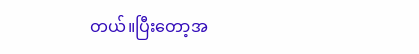တယ်။ပြီးတော့အ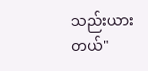သည်းယားတယ်"